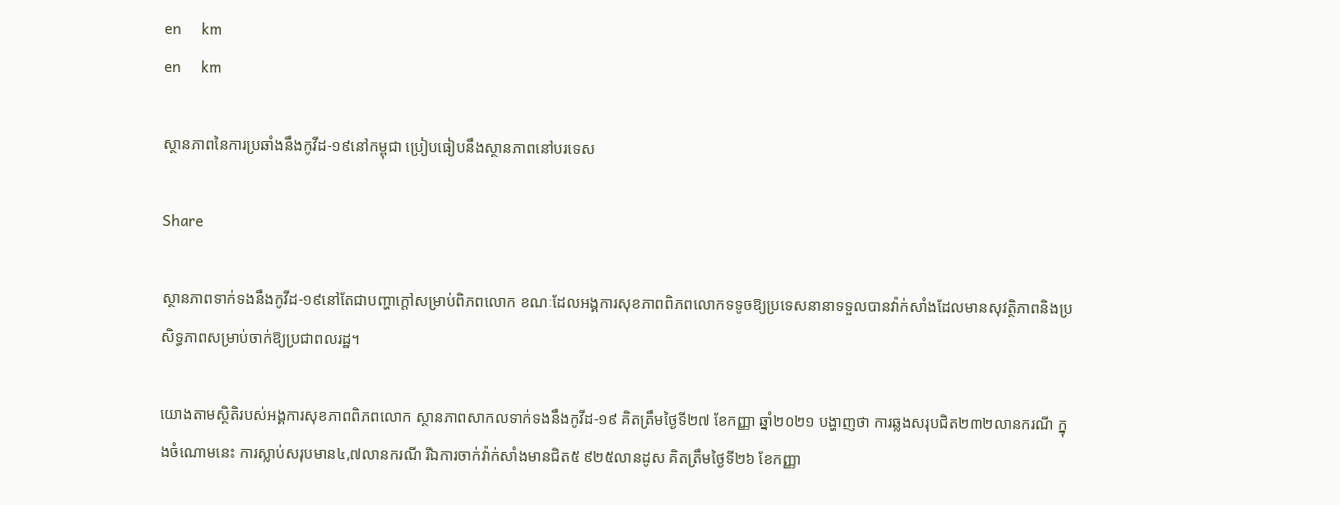en     km
en     km

ស្ថានភាពនៃការប្រឆាំងនឹងកូវីដ-១៩នៅកម្ពុជា ប្រៀបធៀបនឹងស្ថានភាពនៅបរទេស

Share

ស្ថានភាពទាក់ទងនឹងកូវីដ-១៩នៅតែជាបញ្ហាក្ដៅសម្រាប់ពិភពលោក ខណៈដែលអង្គការសុខភាពពិភពលោកទទូចឱ្យប្រទេសនានាទទួលបានវ៉ាក់សាំងដែលមានសុវត្ថិភាពនិងប្រសិទ្ធភាពសម្រាប់ចាក់ឱ្យប្រជាពលរដ្ឋ។

យោងតាមស្ថិតិរបស់អង្គការសុខភាពពិភពលោក ស្ថានភាពសាកលទាក់ទងនឹងកូវីដ-១៩ គិតត្រឹមថ្ងៃទី២៧ ខែកញ្ញា ឆ្នាំ២០២១ បង្ហាញថា ការឆ្លងសរុបជិត២៣២លានករណី ក្នុងចំណោមនេះ ការស្លាប់សរុបមាន៤,៧លានករណី រីឯការចាក់វ៉ាក់សាំងមានជិត៥ ៩២៥លានដូស គិតត្រឹមថ្ងៃទី២៦ ខែកញ្ញា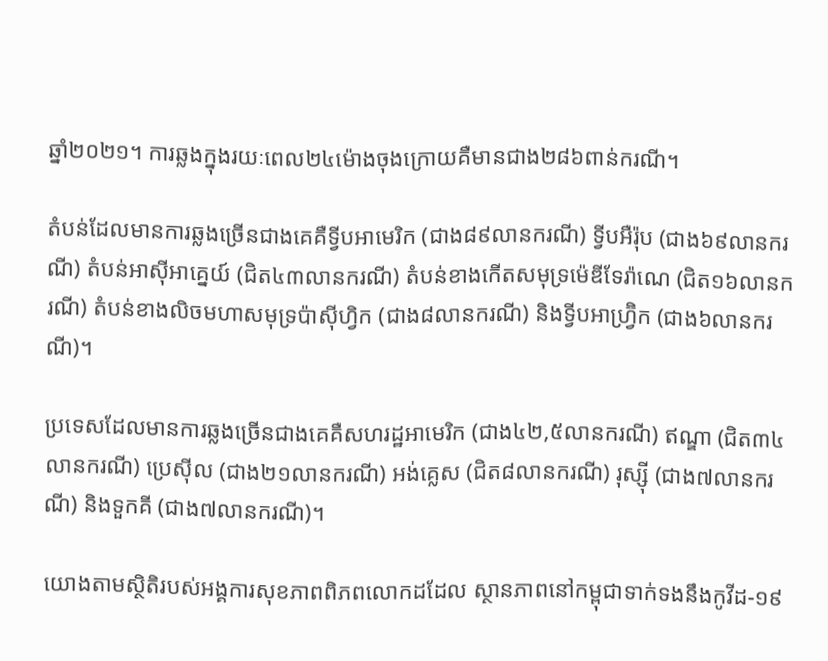ឆ្នាំ២០២១។ ការឆ្លងក្នុងរយៈពេល២៤ម៉ោងចុងក្រោយគឺមានជាង២៨៦ពាន់ករណី។

តំបន់ដែលមានការឆ្លងច្រើនជាងគេគឺទ្វីបអាមេរិក (ជាង៨៩លានករណី) ទ្វីបអឺរ៉ុប (ជាង៦៩លានករណី) តំបន់អាស៊ីអាគ្នេយ៍ (ជិត៤៣លានករណី) តំបន់ខាងកើតសមុទ្រម៉េឌីទែរ៉ាណេ (ជិត១៦លានករណី) តំបន់ខាងលិចមហាសមុទ្រប៉ាស៊ីហ្វិក (ជាង៨លានករណី) និងទ្វីបអាហ្វ្រ៊ិក (ជាង៦លានករណី)។

ប្រទេសដែលមានការឆ្លងច្រើនជាងគេគឺសហរដ្ឋអាមេរិក (ជាង៤២,៥លានករណី) ឥណ្ឌា (ជិត៣៤លានករណី) ប្រេស៊ីល (ជាង២១លានករណី) អង់គ្លេស (ជិត៨លានករណី) រុស្ស៊ី (ជាង៧លានករណី) និងទួកគី (ជាង៧លានករណី)។

យោងតាមស្ថិតិរបស់អង្គការសុខភាពពិភពលោកដដែល ស្ថានភាពនៅកម្ពុជាទាក់ទងនឹងកូវីដ-១៩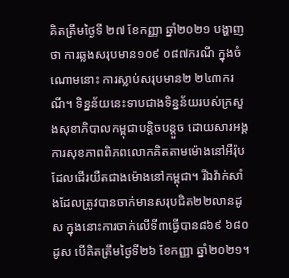គិតត្រឹមថ្ងៃទី ២៧ ខែកញ្ញា ឆ្នាំ២០២១ បង្ហាញថា ការឆ្លងសរុបមាន១០៩ ០៨៧ករណី ក្នុងចំណោមនោះ ការស្លាប់សរុបមាន២ ២៤៣ករណី។ ទិន្នន័យនេះទាបជាងទិន្នន័យរបស់ក្រសួងសុខាភិបាលកម្ពុជាបន្តិចបន្តួច ដោយសារអង្គការសុខភាពពិភពលោកគិតតាមម៉ោងនៅអឺរ៉ុប ដែលដើរយឺតជាងម៉ោងនៅកម្ពុជា។ រីឯវ៉ាក់សាំងដែលត្រូវបានចាក់មានសរុបជិត២២លានដូស ក្នុងនោះការចាក់លើទី៣ធ្វើបាន៨៦៩ ៦៨០ដូស បើគិតត្រឹមថ្ងៃទី២៦ ខែកញ្ញា ឆ្នាំ២០២១។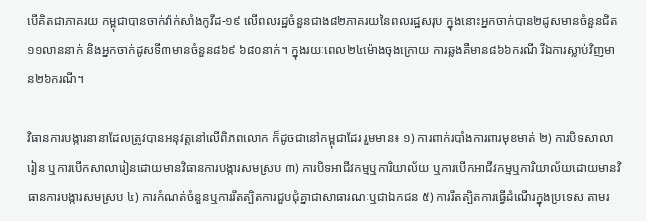បើគិតជាភាគរយ កម្ពុជាបានចាក់វ៉ាក់សាំងកូវីដ-១៩ លើពលរដ្ឋចំនួនជាង៨២ភាគរយនៃពលរដ្ឋសរុប ក្នុងនោះអ្នកចាក់បាន២ដូសមានចំនួនជិត១១លាននាក់ និងអ្នកចាក់ដូសទី៣មានចំនួន៨៦៩ ៦៨០នាក់។ ក្នុងរយៈពេល២៤ម៉ោងចុងក្រោយ ការឆ្លងគឺមាន៨៦៦ករណី រីឯការស្លាប់វិញមាន២៦ករណី។

វិធានការបង្ការនានាដែលត្រូវបានអនុវត្តនៅលើពិភពលោក ក៏ដូចជានៅកម្ពុជាដែរ រួមមាន៖ ១) ការពាក់របាំងការពារមុខមាត់ ២) ការបិទសាលារៀន ឬការបើកសាលារៀនដោយមានវិធានការបង្ការសមស្រប ៣) ការបិទអាជីវកម្មឬការិយាល័យ ឬការបើកអាជីវកម្មឬការិយាល័យដោយមានវិធានការបង្ការសមស្រប ៤) ការកំណត់ចំនួនឬការរឹតត្បិតការជួបជុំគ្នាជាសាធារណៈឬជាឯកជន ៥) ការរឹតត្បិតការធ្វើដំណើរក្នុងប្រទេស តាមរ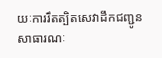យៈការរឹតត្បិតសេវាដឹកជញ្ជូនសាធារណៈ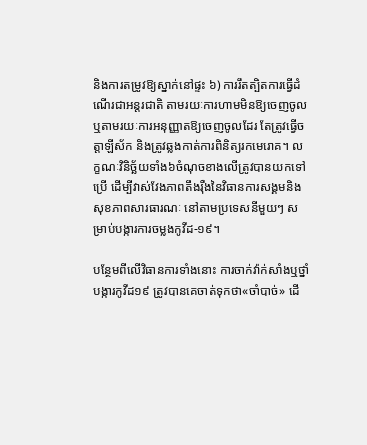និងការតម្រូវឱ្យស្នាក់នៅផ្ទះ ៦) ការរឹតត្បិតការធ្វើដំណើរជាអន្តរជាតិ តាមរយៈការហាមមិនឱ្យចេញចូល ឬតាមរយៈការអនុញ្ញាតឱ្យចេញចូលដែរ តែត្រូវធ្វើចត្តាឡីស័ក និងត្រូវឆ្លងកាត់ការពិនិត្យរកមេរោគ។ លក្ខណៈវិនិច្ឆ័យទាំង៦ចំណុចខាងលើត្រូវបានយកទៅប្រើ ដើម្បីវាស់វែងភាពតឹងរ៉ឺងនៃវិធានការសង្គមនិងសុខភាពសារធារណៈ នៅតាមប្រទេសនីមួយៗ សម្រាប់បង្ការការចម្លងកូវីដ-១៩។

បន្ថែមពីលើវិធានការទាំងនោះ ការចាក់វ៉ាក់សាំងឬថ្នាំបង្ការកូវីដ១៩ ត្រូវបានគេចាត់ទុកថា«ចាំបាច់» ដើ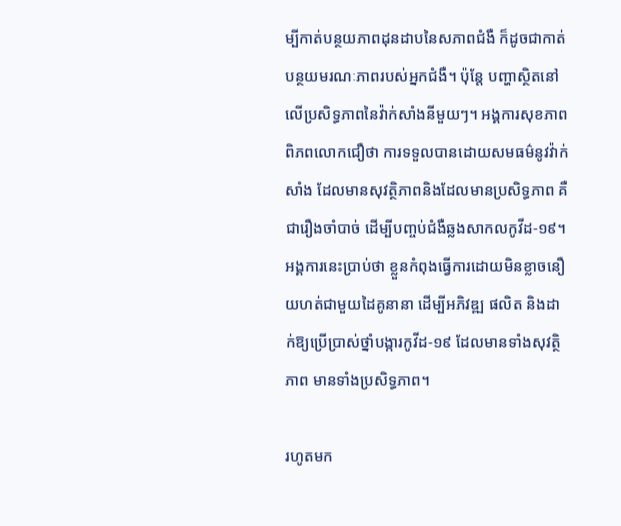ម្បីកាត់បន្ថយភាពដុនដាបនៃសភាពជំងឺ ក៏ដូចជាកាត់បន្ថយមរណៈភាពរបស់អ្នកជំងឺ។ ប៉ុន្តែ បញ្ហាស្ថិតនៅលើប្រសិទ្ធភាពនៃវ៉ាក់សាំងនីមួយៗ។ អង្គការសុខភាពពិភពលោកជឿថា ការទទួលបានដោយសមធម៌នូវវ៉ាក់សាំង ដែលមានសុវត្ថិភាពនិងដែលមានប្រសិទ្ធភាព គឺជារឿងចាំបាច់ ដើម្បីបញ្ចប់ជំងឺឆ្លងសាកលកូវីដ-១៩។ អង្គការនេះប្រាប់ថា ខ្លួនកំពុងធ្វើការដោយមិនខ្លាចនឿយហត់ជាមួយដៃគូនានា ដើម្បីអភិវឌ្ឍ ផលិត និងដាក់ឱ្យប្រើប្រាស់ថ្នាំបង្ការកូវីដ-១៩ ដែលមានទាំងសុវត្ថិភាព មានទាំងប្រសិទ្ធភាព។

រហូតមក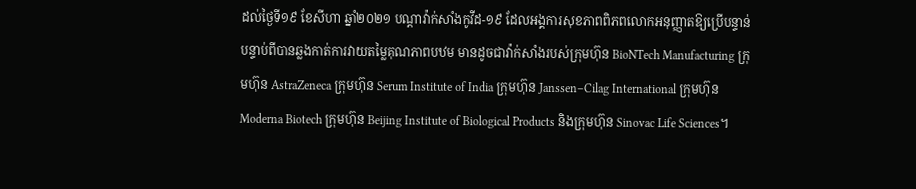ដល់ថ្ងៃទី១៩ ខែសីហា ឆ្នាំ២០២១ បណ្ដាវ៉ាក់សាំងកូវីដ-១៩ ដែលអង្គការសុខភាពពិភពលោកអនុញ្ញាតឱ្យប្រើបន្ទាន់ បន្ទាប់ពីបានឆ្លងកាត់ការវាយតម្លៃគុណភាពបឋម មានដូចជាវ៉ាក់សាំងរបស់ក្រុមហ៊ុន BioNTech Manufacturing ក្រុមហ៊ុន AstraZeneca ក្រុមហ៊ុន Serum Institute of India ក្រុមហ៊ុន Janssen–Cilag International ក្រុមហ៊ុន Moderna Biotech ក្រុមហ៊ុន Beijing Institute of Biological Products និងក្រុមហ៊ុន Sinovac Life Sciences។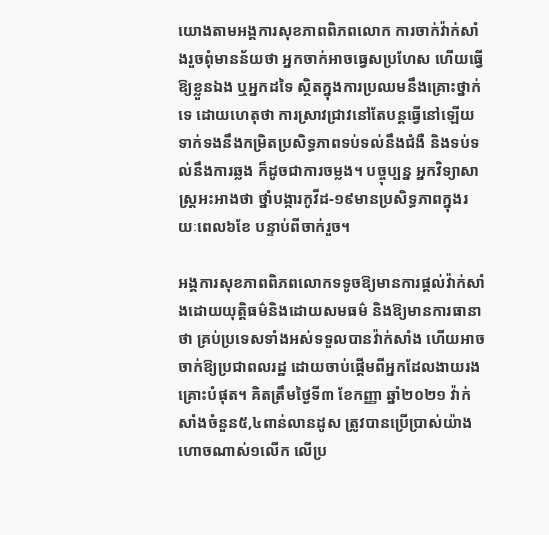យោងតាមអង្គការសុខភាពពិភពលោក ការចាក់វ៉ាក់សាំងរួចពុំមានន័យថា អ្នកចាក់អាចធ្វេសប្រហែស ហើយធ្វើឱ្យខ្លួនឯង ឬអ្នកដទៃ ស្ថិតក្នុងការប្រឈមនឹងគ្រោះថ្នាក់ទេ ដោយហេតុថា ការស្រាវជ្រាវនៅតែបន្តធ្វើនៅឡើយ ទាក់ទងនឹងកម្រិតប្រសិទ្ធភាពទប់ទល់នឹងជំងឺ និងទប់ទល់នឹងការឆ្លង ក៏ដូចជាការចម្លង។ បច្ចុប្បន្ន អ្នកវិទ្យាសាស្ត្រអះអាងថា ថ្នាំបង្ការកូវីដ-១៩មានប្រសិទ្ធភាពក្នុងរយៈពេល៦ខែ បន្ទាប់ពីចាក់រួច។

អង្គការសុខភាពពិភពលោកទទូចឱ្យមានការផ្ដល់វ៉ាក់សាំងដោយយុត្តិធម៌និងដោយសមធម៌ និងឱ្យមានការធានាថា គ្រប់ប្រទេសទាំងអស់ទទួលបានវ៉ាក់សាំង ហើយអាចចាក់ឱ្យប្រជាពលរដ្ឋ ដោយចាប់ផ្តើមពីអ្នកដែលងាយរងគ្រោះបំផុត។ គិតត្រឹមថ្ងៃទី៣ ខែកញ្ញា ឆ្នាំ២០២១ វ៉ាក់សាំងចំនួន៥,៤ពាន់លានដូស ត្រូវបានប្រើប្រាស់យ៉ាងហោចណាស់១លើក លើប្រ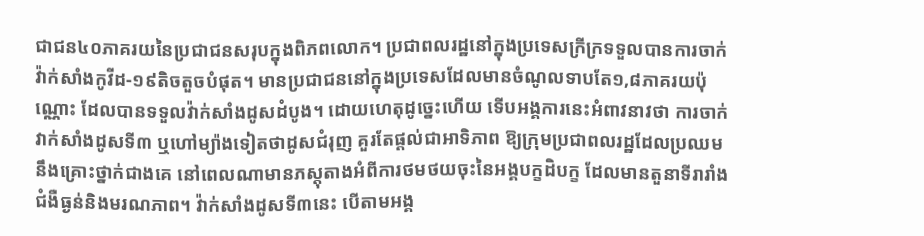ជាជន៤០ភាគរយនៃប្រជាជនសរុបក្នុងពិភពលោក។ ប្រជាពលរដ្ឋនៅក្នុងប្រទេសក្រីក្រទទួលបានការចាក់វ៉ាក់សាំងកូវីដ-១៩តិចតួចបំផុត។ មានប្រជាជននៅក្នុងប្រទេសដែលមានចំណូលទាបតែ១,៨ភាគរយប៉ុណ្ណោះ ដែលបានទទួលវ៉ាក់សាំងដូសដំបូង។ ដោយហេតុដូច្នេះហើយ ទើបអង្គការនេះអំពាវនាវថា ការចាក់វាក់សាំងដូសទី៣ ឬហៅម្យ៉ាងទៀតថាដូសជំរុញ គួរតែផ្ដល់ជាអាទិភាព ឱ្យក្រុមប្រជាពលរដ្ឋដែលប្រឈមនឹងគ្រោះថ្នាក់ជាងគេ នៅពេលណាមានភស្តុតាងអំពីការថមថយចុះនៃអង្គបក្ខដិបក្ខ ដែលមានតួនាទីរារាំងជំងឺធ្ងន់និងមរណភាព។ វ៉ាក់សាំងដូសទី៣នេះ បើតាមអង្គ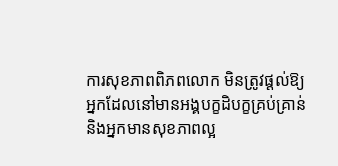ការសុខភាពពិភពលោក មិនត្រូវផ្ដល់ឱ្យអ្នកដែលនៅមានអង្គបក្ខដិបក្ខគ្រប់គ្រាន់ និងអ្នកមានសុខភាពល្អ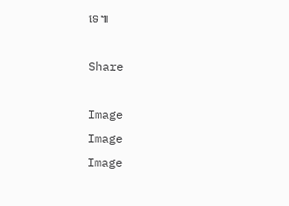ទេ៕

Share

Image
Image
Image